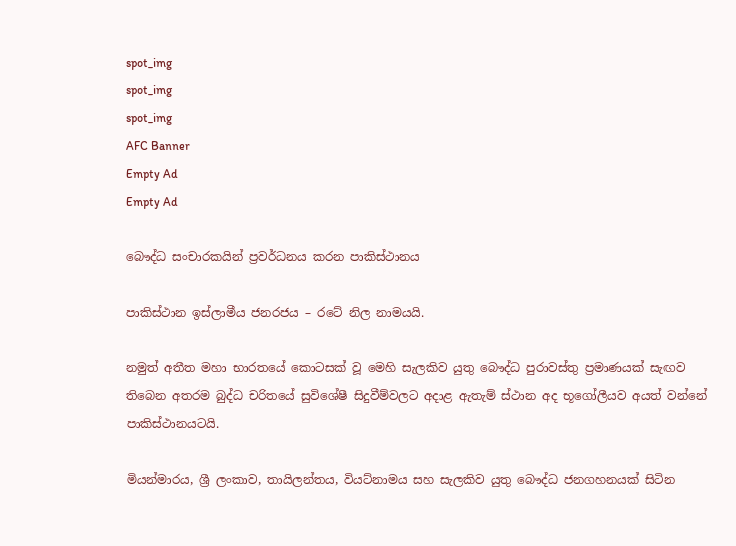spot_img
spot_img
spot_img
AFC Banner
Empty Ad
Empty Ad

බෞද්ධ සංචාරකයින් ප්‍රවර්ධනය කරන පාකිස්ථානය

පාකිස්ථාන ඉස්ලාමීය ජනරජය – රටේ නිල නාමයයි.

නමුත් අතීත මහා භාරතයේ කොටසක් වූ මෙහි සැලකිව යුතු බෞද්ධ පුරාවස්තු ප්‍රමාණයක් සැඟව තිබෙන අතරම බුද්ධ චරිතයේ සුවිශේෂී සිදුවීම්වලට අදාළ ඇතැම් ස්ථාන අද භූගෝලීයව අයත් වන්නේ පාකිස්ථානයටයි.

මියන්මාරය, ශ්‍රී ලංකාව, තායිලන්තය, වියට්නාමය සහ සැලකිව යුතු බෞද්ධ ජනගහනයක් සිටින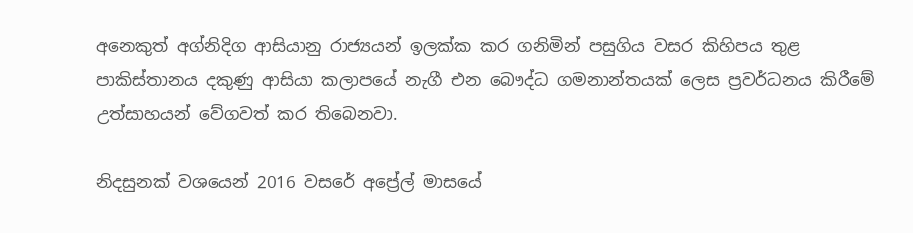අනෙකුත් අග්නිදිග ආසියානු රාජ්‍යයන් ඉලක්ක කර ගනිමින් පසුගිය වසර කිහිපය තුළ පාකිස්තානය දකුණු ආසියා කලාපයේ නැගී එන බෞද්ධ ගමනාන්තයක් ලෙස ප්‍රවර්ධනය කිරීමේ උත්සාහයන් වේගවත් කර තිබෙනවා.

නිදසුනක් වශයෙන් 2016 වසරේ අප්‍රේල් මාසයේ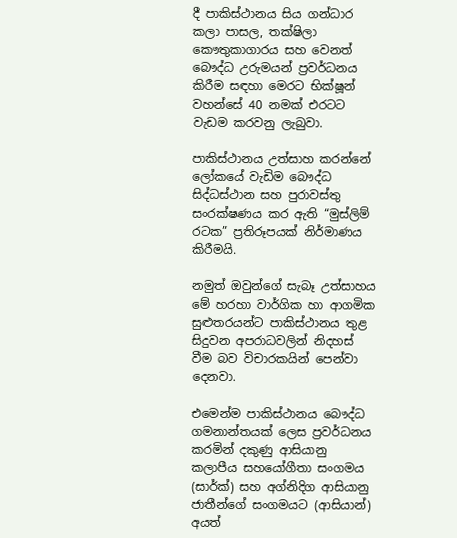දී පාකිස්ථානය සිය ගන්ධාර කලා පාසල, තක්ෂිලා කෞතුකාගාරය සහ වෙනත් බෞද්ධ උරුමයන් ප්‍රවර්ධනය කිරීම සඳහා මෙරට භික්ෂූන් වහන්සේ 40 නමක් එරටට වැඩම කරවනු ලැබුවා.

පාකිස්ථානය උත්සාහ කරන්නේ ලෝකයේ වැඩිම බෞද්ධ සිද්ධස්ථාන සහ පුරාවස්තු සංරක්ෂණය කර ඇති “මුස්ලිම් රටක” ප්‍රතිරූපයක් නිර්මාණය කිරීමයි.

නමුත් ඔවුන්ගේ සැබෑ උත්සාහය මේ හරහා වාර්ගික හා ආගමික සුළුතරයන්ට පාකිස්ථානය තුළ සිදුවන අපරාධවලින් නිදහස් වීම බව විචාරකයින් පෙන්වා දෙනවා.

එමෙන්ම පාකිස්ථානය බෞද්ධ ගමනාන්තයක් ලෙස ප්‍රවර්ධනය කරමින් දකුණු ආසියානු කලාපීය සහයෝගීතා සංගමය (සාර්ක්) සහ අග්නිදිග ආසියානු ජාතීන්ගේ සංගමයට (ආසියාන්) අයත්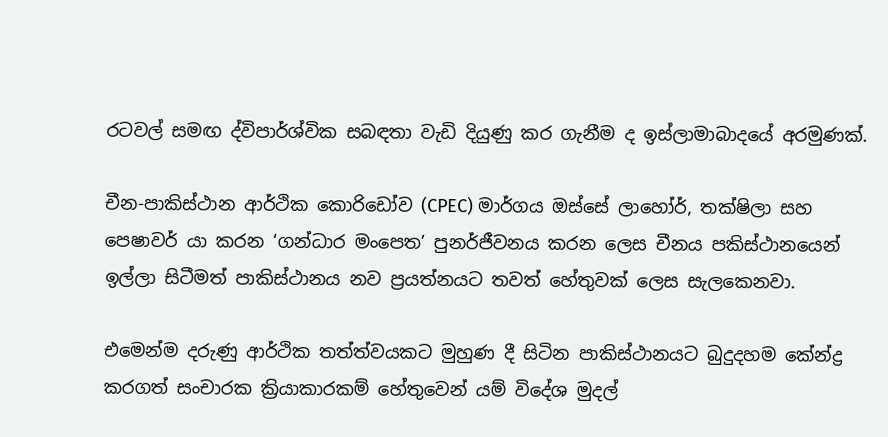රටවල් සමඟ ද්විපාර්ශ්වික සබඳතා වැඩි දියුණු කර ගැනීම ද ඉස්ලාමාබාදයේ අරමුණක්.

චීන-පාකිස්ථාන ආර්ථික කොරිඩෝව (CPEC) මාර්ගය ඔස්සේ ලාහෝර්, තක්ෂිලා සහ පෙෂාවර් යා කරන ‘ගන්ධාර මංපෙත’ පුනර්ජීවනය කරන ලෙස චීනය පකිස්ථානයෙන් ඉල්ලා සිටීමත් පාකිස්ථානය නව ප්‍රයත්නයට තවත් හේතුවක් ලෙස සැලකෙනවා.

එමෙන්ම දරුණු ආර්ථික තත්ත්වයකට මුහුණ දී සිටින පාකිස්ථානයට බුදුදහම කේන්ද්‍ර කරගත් සංචාරක ක්‍රියාකාරකම් හේතුවෙන් යම් විදේශ මුදල්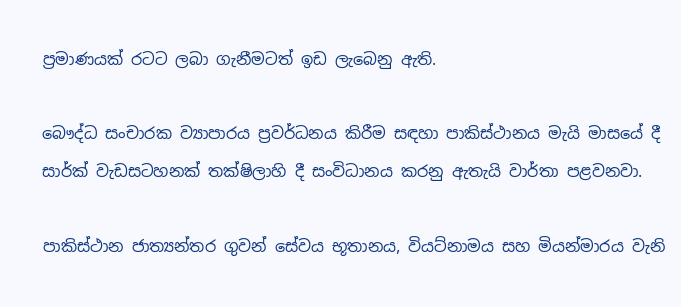ප්‍රමාණයක් රටට ලබා ගැනීමටත් ඉඩ ලැබෙනු ඇති.

බෞද්ධ සංචාරක ව්‍යාපාරය ප්‍රවර්ධනය කිරීම සඳහා පාකිස්ථානය මැයි මාසයේ දී සාර්ක් වැඩසටහනක් තක්ෂිලාහි දී සංවිධානය කරනු ඇතැයි වාර්තා පළවනවා.

පාකිස්ථාන ජාත්‍යන්තර ගුවන් සේවය භූතානය, වියට්නාමය සහ මියන්මාරය වැනි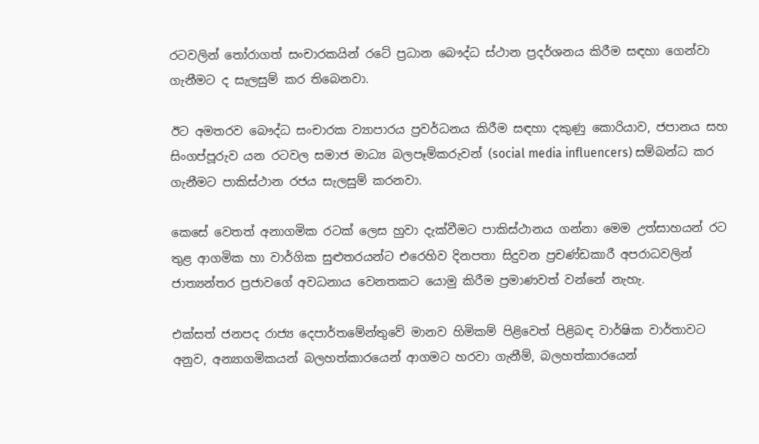රටවලින් තෝරාගත් සංචාරකයින් රටේ ප්‍රධාන බෞද්ධ ස්ථාන ප්‍රදර්ශනය කිරීම සඳහා ගෙන්වා ගැනීමට ද සැලසුම් කර තිබෙනවා.

ඊට අමතරව බෞද්ධ සංචාරක ව්‍යාපාරය ප්‍රවර්ධනය කිරීම සඳහා දකුණු කොරියාව, ජපානය සහ සිංගප්පූරුව යන රටවල සමාජ මාධ්‍ය බලපෑම්කරුවන් (social media influencers) සම්බන්ධ කර ගැනීමට පාකිස්ථාන රජය සැලසුම් කරනවා.

කෙසේ වෙතත් අනාගමික රටක් ලෙස හුවා දැක්වීමට පාකිස්ථානය ගන්නා මෙම උත්සාහයන් රට තුළ ආගමික හා වාර්ගික සුළුතරයන්ට එරෙහිව දිනපතා සිදුවන ප්‍රචණ්ඩකාරී අපරාධවලින් ජාත්‍යන්තර ප්‍රජාවගේ අවධනාය වෙනතකට යොමු කිරීම ප්‍රමාණවත් වන්නේ නැහැ.

එක්සත් ජනපද රාජ්‍ය දෙපාර්තමේන්තුවේ මානව හිමිකම් පිළිවෙත් පිළිබඳ වාර්ෂික වාර්තාවට අනුව, අන්‍යාගමිකයන් බලහත්කාරයෙන් ආගමට හරවා ගැනීම්, බලහත්කාරයෙන්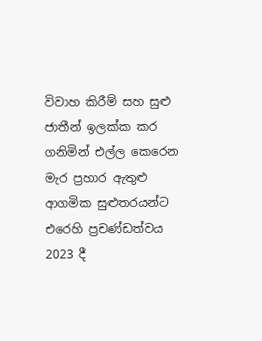විවාහ කිරීම් සහ සුළු ජාතීන් ඉලක්ක කර ගනිමින් එල්ල කෙරෙන මැර ප්‍රහාර ඇතුළු ආගමික සුළුතරයන්ට එරෙහි ප්‍රචණ්ඩත්වය 2023 දී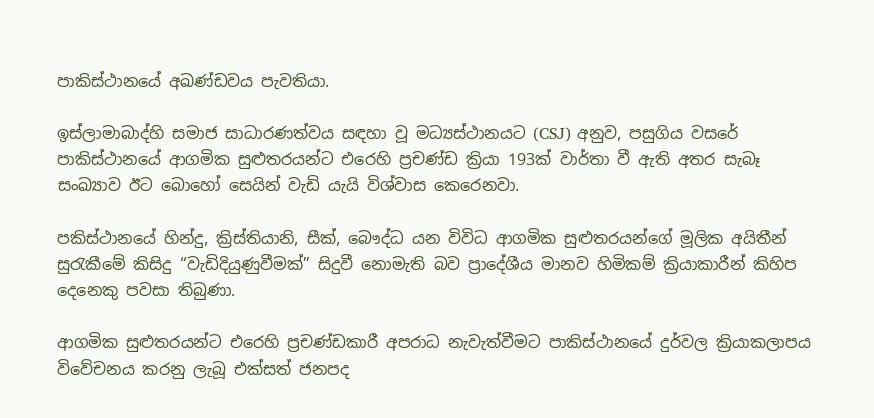පාකිස්ථානයේ අඛණ්ඩවය පැවතියා.

ඉස්ලාමාබාද්හි සමාජ සාධාරණත්වය සඳහා වූ මධ්‍යස්ථානයට (CSJ) අනුව, පසුගිය වසරේ පාකිස්ථානයේ ආගමික සුළුතරයන්ට එරෙහි ප්‍රචණ්ඩ ක්‍රියා 193ක් වාර්තා වී ඇති අතර සැබෑ සංඛ්‍යාව ඊට බොහෝ සෙයින් වැඩි යැයි විශ්වාස කෙරෙනවා.

පකිස්ථානයේ හින්දු, ක්‍රිස්තියානි, සීක්, බෞද්ධ යන විවිධ ආගමික සුළුතරයන්ගේ මූලික අයිතීන් සුරැකීමේ කිසිදු “වැඩිදියුණුවීමක්” සිදුවී නොමැති බව ප්‍රාදේශීය මානව හිමිකම් ක්‍රියාකාරීන් කිහිප දෙනෙකු පවසා තිබුණා.

ආගමික සුළුතරයන්ට එරෙහි ප්‍රචණ්ඩකාරී අපරාධ නැවැත්වීමට පාකිස්ථානයේ දුර්වල ක්‍රියාකලාපය විවේචනය කරනු ලැබූ එක්සත් ජනපද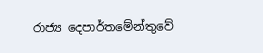රාජ්‍ය දෙපාර්තමේන්තුවේ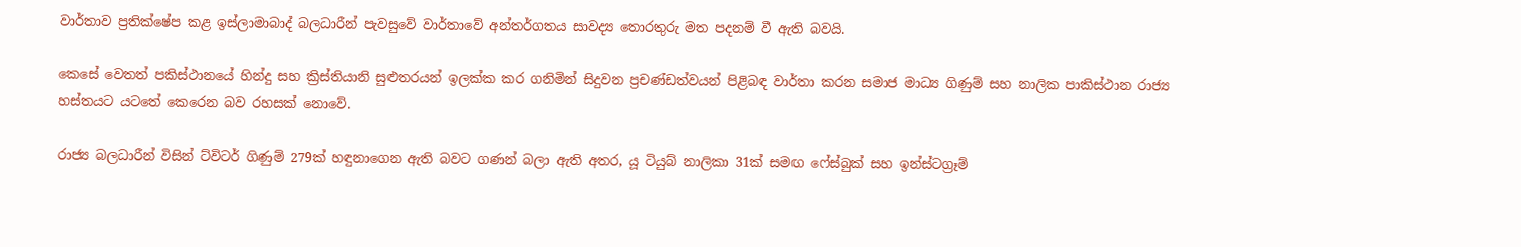වාර්තාව ප්‍රතික්ෂේප කළ ඉස්ලාමාබාද් බලධාරීන් පැවසුවේ වාර්තාවේ අන්තර්ගතය සාවද්‍ය තොරතුරු මත පදනම් වී ඇති බවයි.

කෙසේ වෙතත් පකිස්ථානයේ හින්දු සහ ක්‍රිස්තියානි සුළුතරයන් ඉලක්ක කර ගනිමින් සිදුවන ප්‍රචණ්ඩත්වයන් පිළිබඳ වාර්තා කරන සමාජ මාධ්‍ය ගිණුම් සහ නාලික පාකිස්ථාන රාජ්‍ය හස්තයට යටතේ කෙරෙන බව රහසක් නොවේ.

රාජ්‍ය බලධාරීන් විසින් ට්විටර් ගිණුම් 279ක් හඳුනාගෙන ඇති බවට ගණන් බලා ඇති අතර, යූ ටියුබ් නාලිකා 31ක් සමඟ ෆේස්බුක් සහ ඉන්ස්ටග්‍රෑම්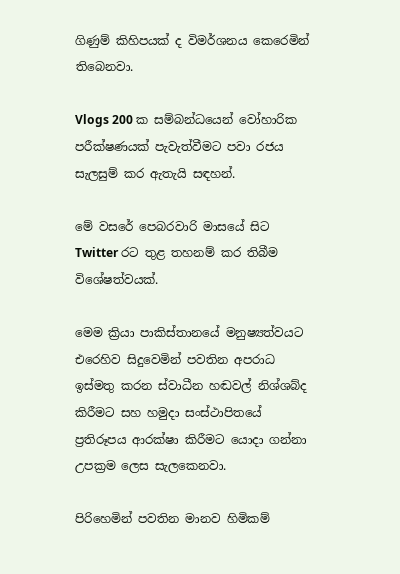ගිණුම් කිහිපයක් ද විමර්ශනය කෙරෙමින් තිබෙනවා.

Vlogs 200 ක සම්බන්ධයෙන් වෝහාරික පරීක්ෂණයක් පැවැත්වීමට පවා රජය සැලසුම් කර ඇතැයි සඳහන්.

මේ වසරේ පෙබරවාරි මාසයේ සිට Twitter රට තුළ තහනම් කර තිබීම විශේෂත්වයක්.

මෙම ක්‍රියා පාකිස්තානයේ මනුෂ්‍යත්වයට එරෙහිව සිදුවෙමින් පවතින අපරාධ ඉස්මතු කරන ස්වාධීන හඬවල් නිශ්ශබ්ද කිරීමට සහ හමුදා සංස්ථාපිතයේ ප්‍රතිරූපය ආරක්ෂා කිරීමට යොදා ගන්නා උපක්‍රම ලෙස සැලකෙනවා.

පිරිහෙමින් පවතින මානව හිමිකම්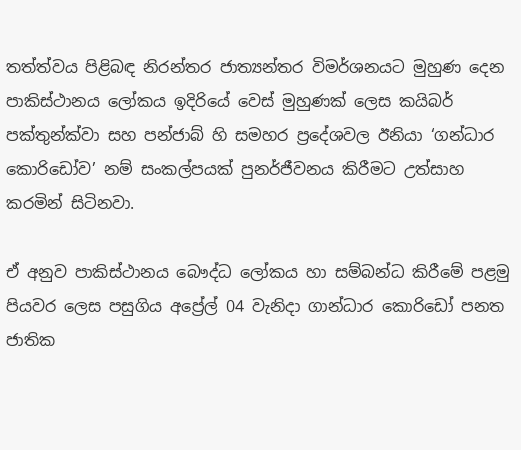තත්ත්වය පිළිබඳ නිරන්තර ජාත්‍යන්තර විමර්ශනයට මුහුණ දෙන පාකිස්ථානය ලෝකය ඉදිරියේ වෙස් මුහුණක් ලෙස කයිබර් පක්තුන්ක්වා සහ පන්ජාබ් හි සමහර ප්‍රදේශවල ඊනියා ‘ගන්ධාර කොරිඩෝව’ නම් සංකල්පයක් පුනර්ජීවනය කිරීමට උත්සාහ කරමින් සිටිනවා.

ඒ අනුව පාකිස්ථානය බෞද්ධ ලෝකය හා සම්බන්ධ කිරීමේ පළමු පියවර ලෙස පසුගිය අප්‍රේල් 04 වැනිදා ගාන්ධාර කොරිඩෝ පනත ජාතික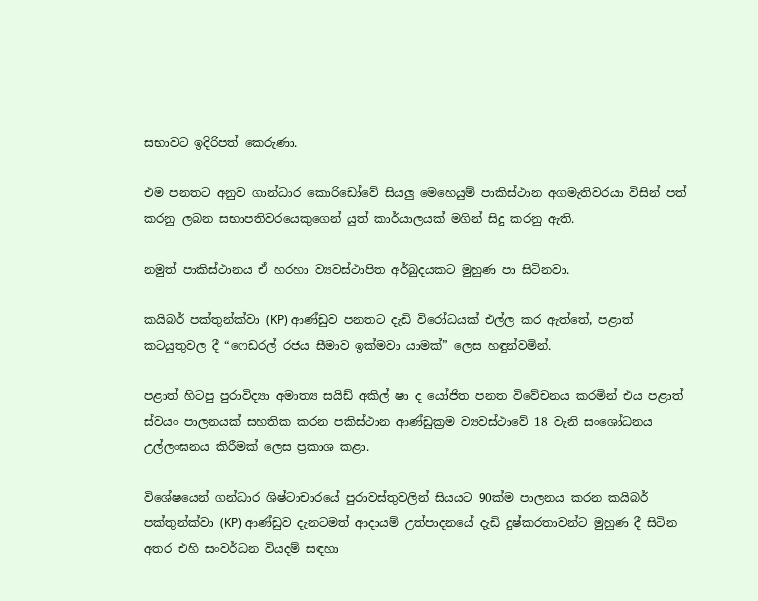සභාවට ඉදිරිපත් කෙරුණා.

එම පනතට අනුව ගාන්ධාර කොරිඩෝවේ සියලු මෙහෙයුම් පාකිස්ථාන අගමැතිවරයා විසින් පත් කරනු ලබන සභාපතිවරයෙකුගෙන් යුත් කාර්යාලයක් මගින් සිදු කරනු ඇති.

නමුත් පාකිස්ථානය ඒ හරහා ව්‍යවස්ථාපිත අර්බුදයකට මුහුණ පා සිටිනවා.

කයිබර් පක්තුන්ක්වා (KP) ආණ්ඩුව පනතට දැඩි විරෝධයක් එල්ල කර ඇත්තේ, පළාත් කටයුතුවල දී “ෆෙඩරල් රජය සීමාව ඉක්මවා යාමක්” ලෙස හඳුන්වමින්.

පළාත් හිටපු පුරාවිද්‍යා අමාත්‍ය සයිඩ් අකිල් ෂා ද යෝජිත පනත විවේචනය කරමින් එය පළාත් ස්වයං පාලනයක් සහතික කරන පකිස්ථාන ආණ්ඩුක්‍රම ව්‍යවස්ථාවේ 18 වැනි සංශෝධනය උල්ලංඝනය කිරීමක් ලෙස ප්‍රකාශ කළා.

විශේෂයෙන් ගන්ධාර ශිෂ්ටාචාරයේ පුරාවස්තුවලින් සියයට 90ක්ම පාලනය කරන කයිබර් පක්තුන්ක්වා (KP) ආණ්ඩුව දැනටමත් ආදායම් උත්පාදනයේ දැඩි දුෂ්කරතාවන්ට මුහුණ දී සිටින අතර එහි සංවර්ධන වියදම් සඳහා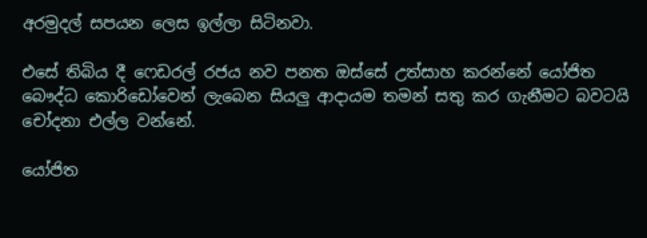අරමුදල් සපයන ලෙස ඉල්ලා සිටිනවා.

එසේ තිබිය දී ෆෙඩරල් රජය නව පනත ඔස්සේ උත්සාහ කරන්නේ යෝජිත බෞද්ධ කොරිඩෝවෙන් ලැබෙන සියලු ආදායම තමන් සතු කර ගැනීමට බවටයි චෝදනා එල්ල වන්නේ.

යෝජිත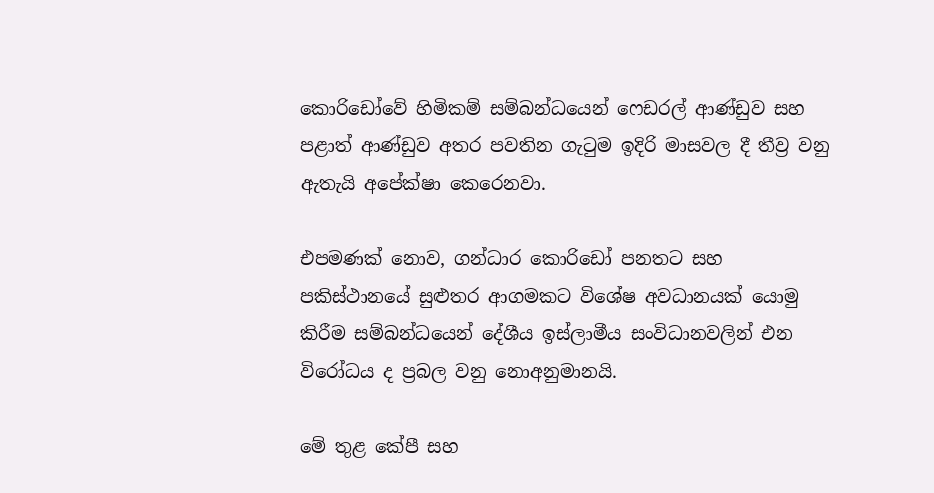කොරිඩෝවේ හිමිකම් සම්බන්ධයෙන් ෆෙඩරල් ආණ්ඩුව සහ පළාත් ආණ්ඩුව අතර පවතින ගැටුම ඉදිරි මාසවල දී තීව්‍ර වනු ඇතැයි අපේක්ෂා කෙරෙනවා.

එපමණක් නොව, ගන්ධාර කොරිඩෝ පනතට සහ පකිස්ථානයේ සුළුතර ආගමකට විශේෂ අවධානයක් යොමු කිරීම සම්බන්ධයෙන් දේශීය ඉස්ලාමීය සංවිධානවලින් එන විරෝධය ද ප්‍රබල වනු නොඅනුමානයි.

මේ තුළ කේපී සහ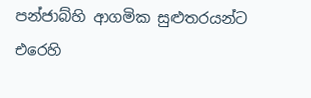පන්ජාබ්හි ආගමික සුළුතරයන්ට එරෙහි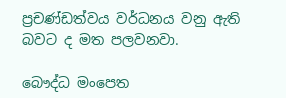ප්‍රචණ්ඩත්වය වර්ධනය වනු ඇති බවට ද මත පලවනවා.

බෞද්ධ මංපෙත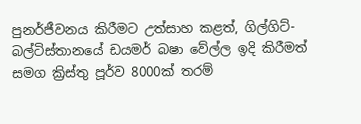පුනර්ජීවනය කිරීමට උත්සාහ කළත්, ගිල්ගිට්-බල්ටිස්තානයේ ඩයමර් බෂා වේල්ල ඉදි කිරීමත් සමග ක්‍රිස්තු පූර්ව 8000ක් තරම්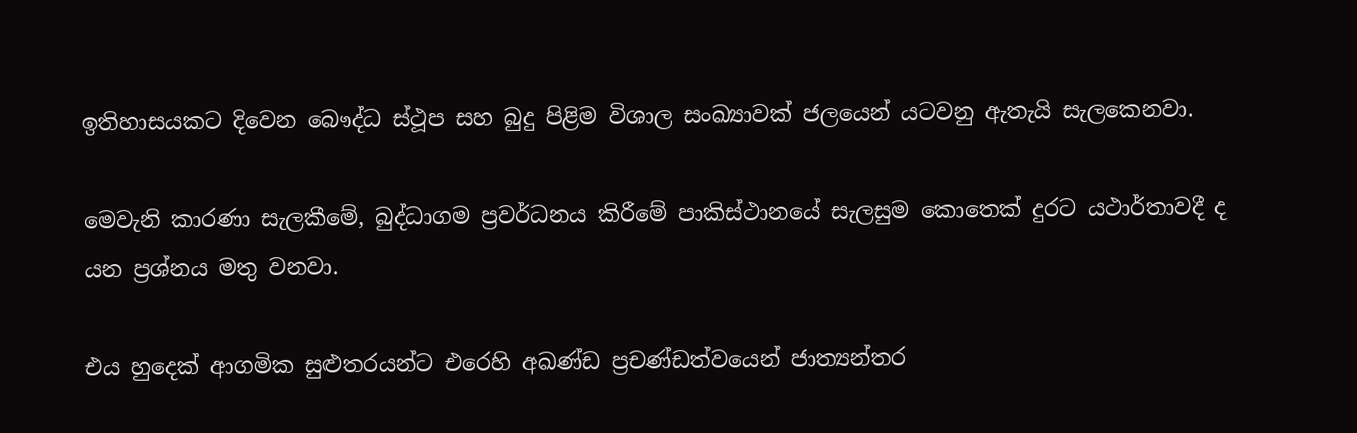ඉතිහාසයකට දිවෙන බෞද්ධ ස්ථූප සහ බුදු පිළිම විශාල සංඛ්‍යාවක් ජලයෙන් යටවනු ඇතැයි සැලකෙනවා.

මෙවැනි කාරණා සැලකීමේ, බුද්ධාගම ප්‍රවර්ධනය කිරීමේ පාකිස්ථානයේ සැලසුම කොතෙක් දුරට යථාර්තාවදී ද යන ප්‍රශ්නය මතු වනවා.

එය හුදෙක් ආගමික සුළුතරයන්ට එරෙහි අඛණ්ඩ ප්‍රචණ්ඩත්වයෙන් ජාත්‍යන්තර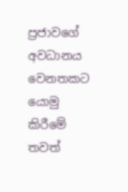ප්‍රජාවගේ අවධානය වෙනතකට යොමු කිරීමේ තවත්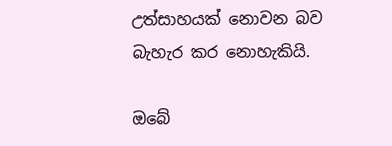උත්සාහයක් නොවන බව බැහැර කර නොහැකියි.

ඔබේ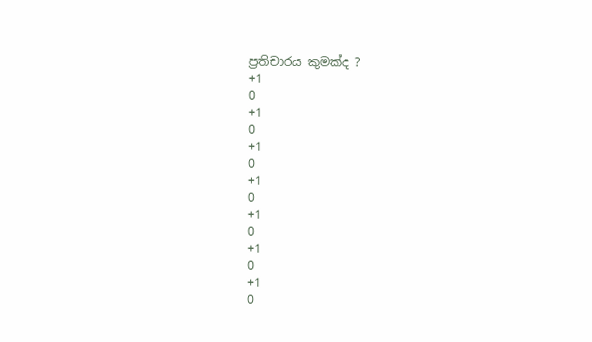ප්‍රතිචාරය කුමක්ද ?
+1
0
+1
0
+1
0
+1
0
+1
0
+1
0
+1
0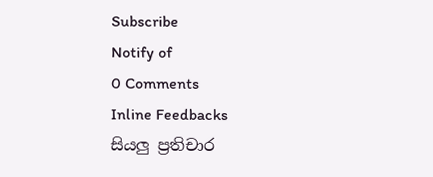Subscribe
Notify of
0 Comments
Inline Feedbacks
සියලු ප්‍රතිචාර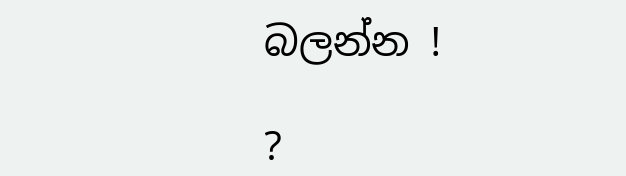බලන්න !

?